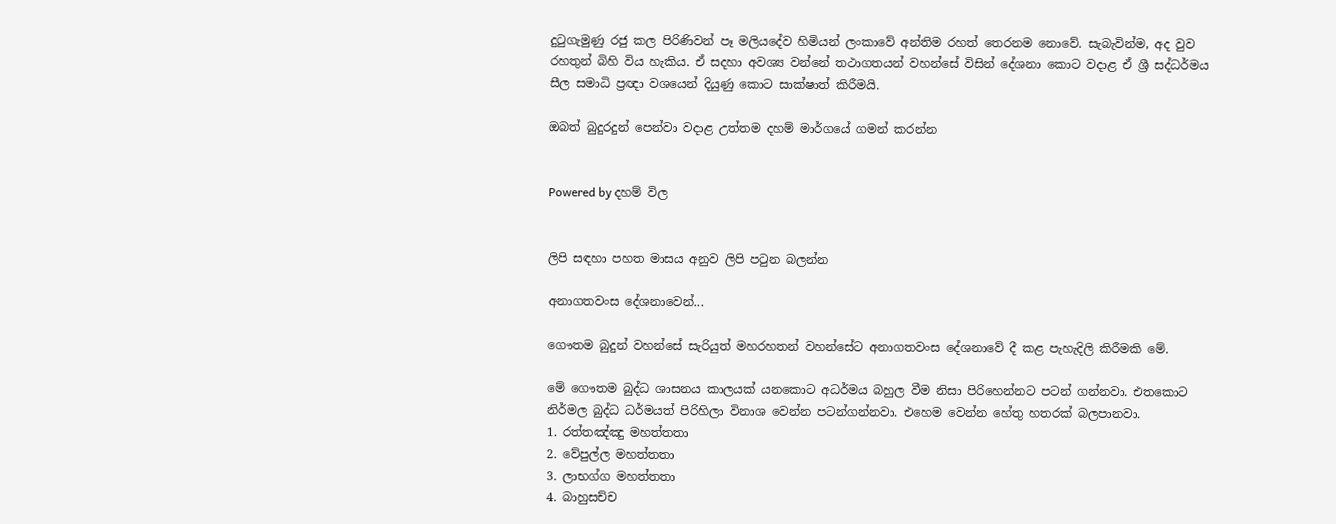දුටුගැමුණු රජු කල පිරිණිවන් පෑ මලියදේව හිමියන් ලංකාවේ අන්තිම රහත් තෙරනම නොවේ. සැබැවින්ම, අද වුව රහතුන් බිහි විය හැකිය. ඒ සදහා අවශ්‍ය වන්නේ තථාගතයන් වහන්සේ විසින් දේශනා කොට වදාළ ඒ ශ්‍රී සද්ධර්මය සීල සමාධි ප්‍රඥා වශයෙන් දියුණු කොට සාක්ෂාත් කිරීමයි.

ඔබත් බුදුරදුන් පෙන්වා වදාළ උත්තම දහම් මාර්ගයේ ගමන් කරන්න


Powered by දහම් විල


ලිපි සඳහා පහත මාසය අනුව ලිපි පටුන බලන්න

අනාගතවංස දේශනාවෙන්...

ගෞතම බුදුන් වහන්සේ සැරියුත් මහරහතන් වහන්සේට අනාගතවංස දේශනාවේ දී කළ පැහැදිලි කිරීමකි මේ.

මේ ගෞතම බුද්ධ ශාසනය කාලයක් යනකොට අධර්මය බහුල වීම නිසා පිරිහෙන්නට පටන් ගන්නවා. එතකොට නිර්මල බුද්ධ ධර්මයත් පිරිහිලා විනාශ වෙන්න පටන්ගන්නවා. එහෙම වෙන්න හේතු හතරක් බලපානවා.
1. රත්තඤ්ඤු මහත්තතා
2. වේපුල්ල මහත්තතා
3. ලාභග්ග මහත්තතා
4. බාහුසච්ච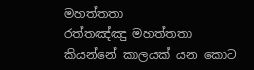මහත්තතා
රත්තඤ්ඤු මහත්තතා කියන්නේ කාලයක් යන කොට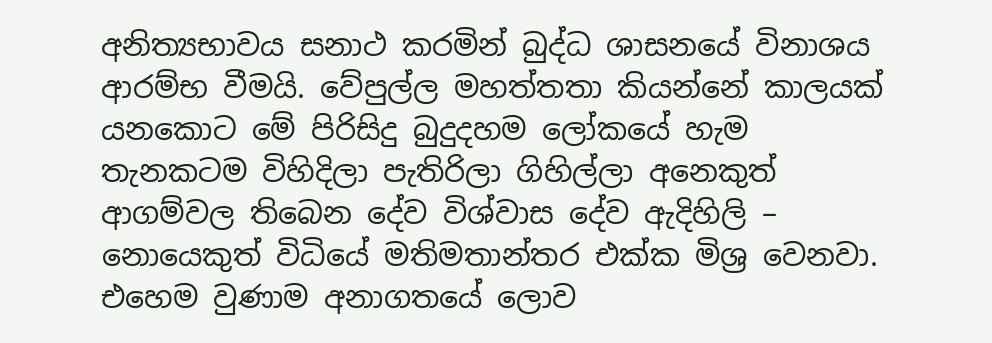අනිත්‍යභාවය සනාථ කරමින් බුද්ධ ශාසනයේ විනාශය ආරම්භ වීමයි. වේපුල්ල මහත්තතා කියන්නේ කාලයක් යනකොට මේ පිරිසිදු බුදුදහම ලෝකයේ හැම තැනකටම විහිදිලා පැතිරිලා ගිහිල්ලා අනෙකුත් ආගම්වල තිබෙන දේව විශ්වාස දේව ඇදිහිලි – නොයෙකුත් විධියේ මතිමතාන්තර එක්ක මිශ්‍ර වෙනවා. එහෙම වුණාම අනාගතයේ ලොව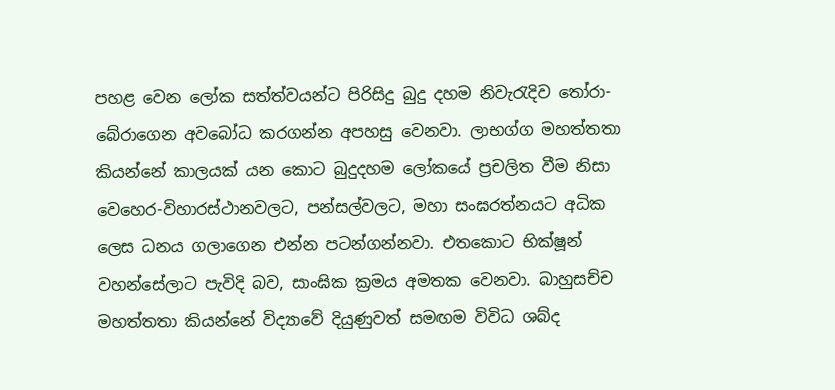පහළ වෙන ලෝක සත්ත්වයන්ට පිරිසිදු බුදු දහම නිවැරැදිව තෝරා-බේරාගෙන අවබෝධ කරගන්න අපහසු වෙනවා. ලාභග්ග මහත්තතා කියන්නේ කාලයක් යන කොට බුදුදහම ලෝකයේ ප්‍රචලිත වීම නිසා වෙහෙර-විහාරස්ථානවලට, පන්සල්වලට, මහා සංඝරත්නයට අධික ලෙස ධනය ගලාගෙන එන්න පටන්ගන්නවා. එතකොට භික්ෂූන් වහන්සේලාට පැවිදි බව, සාංඝික ක්‍රමය අමතක වෙනවා. බාහුසච්ච මහත්තතා කියන්නේ විද්‍යාවේ දියුණුවත් සමඟම විවිධ ශබ්ද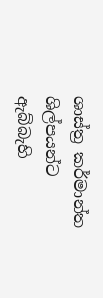ශාස්ත්‍ර කර්මාන්ත ශිල්පයන්ට ඇබ්බැහි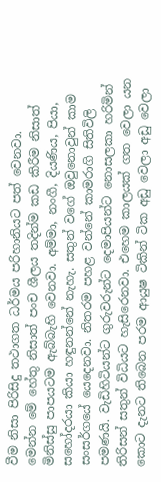වීම නිසා පිරිසිදු තථාගත ධර්මය පරිහානියට පත් වෙනවා.
මෙන්න මේ හේතු නිසාත් පංච ශීලය තදින්ම කඩ කිරීම නිසාත් මිනිස්සු පාපයටම ඇබ්බැහි වෙනවා. අම්මා, නංගී, දියණිය, පියා, සහෝදරයා කියා හඳුනන්නේ නැහැ. සතුන් වගේ ඔවුනොවුන් කාම සංසර්ගයේ යෙදෙනවා. නිතරම පහළ වන්නේ කාමරාගි සිතිවිලි පමණයි. වැඩිහිටියන්ට ගුරුවරුන්ට දෙමාපියන්ට නොසලකා හරිමින් තිරිසන් සතුන් විධියට හැසිරෙනවා. එහෙම කාලයක් ගත වෙලා යන කොට දැනට තිබෙන පරම ආයුෂ ටිකින් ටික අඩු වෙලා අඩු වෙලා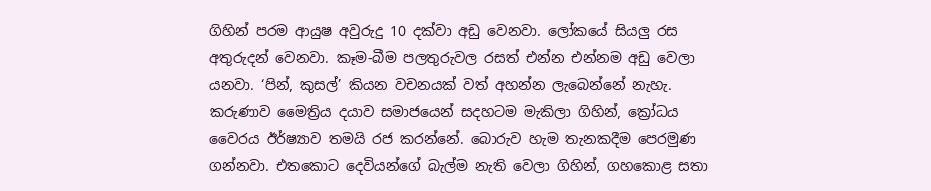ගිහින් පරම ආයුෂ අවුරුදු 10 දක්වා අඩු වෙනවා. ලෝකයේ සියලු රස අතුරුදන් වෙනවා. කෑම-බීම පලතුරුවල රසත් එන්න එන්නම අඩු වෙලා යනවා. ‘පින්, කුසල්’ කියන වචනයක් වත් අහන්න ලැබෙන්නේ නැහැ.
කරුණාව මෛත්‍රිය දයාව සමාජයෙන් සදහටම මැකිලා ගිහින්, ක්‍රෝධය වෛරය ඊර්ෂ්‍යාව තමයි රජ කරන්නේ. බොරුව හැම තැනකදීම පෙරමුණ ගන්නවා. එතකොට දෙවියන්ගේ බැල්ම නැති වෙලා ගිහින්, ගහකොළ සතා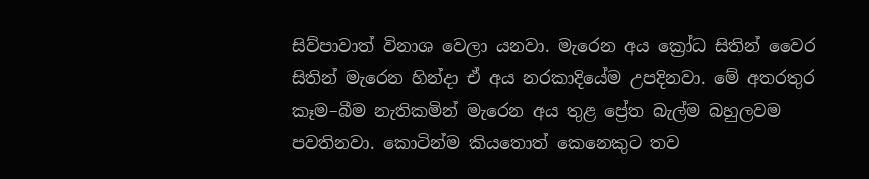සිව්පාවාත් විනාශ වෙලා යනවා. මැරෙන අය ක්‍රෝධ සිතින් වෛර සිතින් මැරෙන හින්දා ඒ අය නරකාදියේම උපදිනවා. මේ අතරතුර කෑම–බීම නැතිකමින් මැරෙන අය තුළ ප්‍රේත බැල්ම බහුලවම පවතිනවා. කොටින්ම කියතොත් කෙනෙකුට තව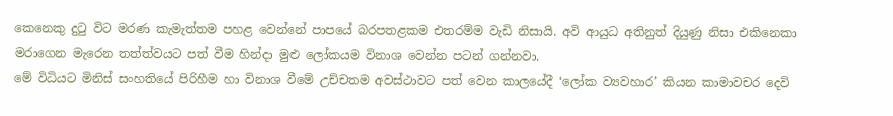කෙනෙකු දුටු විට මරණ කැමැත්තම පහළ වෙන්නේ පාපයේ බරපතළකම එතරම්ම වැඩි නිසායි. අවි ආයුධ අතිනුත් දියුණු නිසා එකිනෙකා මරාගෙන මැරෙන තත්ත්වයට පත් වීම හින්දා මුළු ලෝකයම විනාශ වෙන්න පටන් ගන්නවා.
මේ විධියට මිනිස් සංහතියේ පිරිහීම හා විනාශ වීමේ උච්චතම අවස්ථාවට පත් වෙන කාලයේදී ‘ලෝක ව්‍යවහාර’ කියන කාමාවචර දෙවි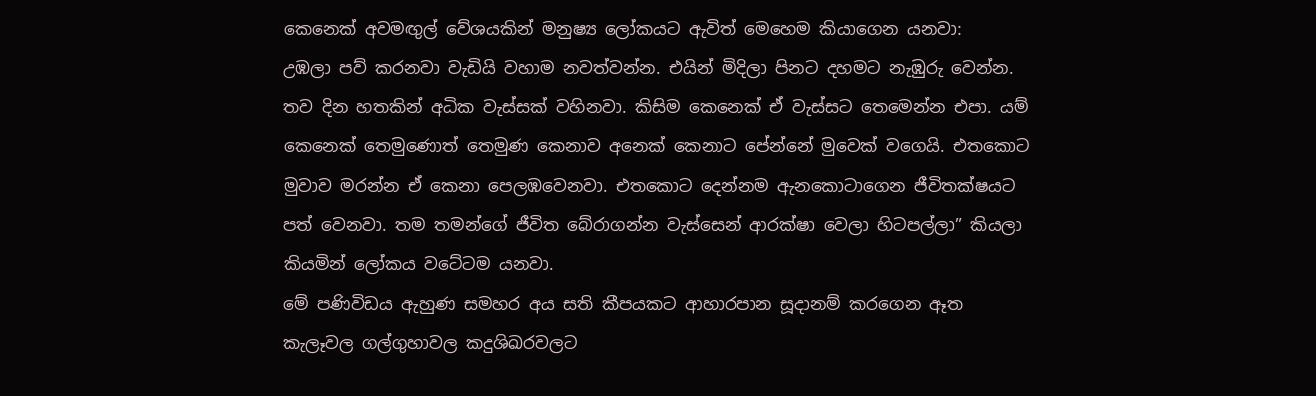කෙනෙක් අවමඟුල් වේශයකින් මනුෂ්‍ය ලෝකයට ඇවිත් මෙහෙම කියාගෙන යනවා:
උඹලා පව් කරනවා වැඩියි වහාම නවත්වන්න. එයින් මිදිලා පිනට දහමට නැඹුරු වෙන්න. තව දින හතකින් අධික වැස්සක් වහිනවා. කිසිම කෙනෙක් ඒ වැස්සට තෙමෙන්න එපා. යම් කෙනෙක් තෙමුණොත් තෙමුණ කෙනාව අනෙක් කෙනාට පේන්නේ මුවෙක් වගෙයි. එතකොට මුවාව මරන්න ඒ කෙනා පෙලඹවෙනවා. එතකොට දෙන්නම ඇනකොටාගෙන ජීවිතක්ෂයට පත් වෙනවා. තම තමන්ගේ ජීවිත බේරාගන්න වැස්සෙන් ආරක්ෂා වෙලා හිටපල්ලා” කියලා කියමින් ලෝකය වටේටම යනවා.
මේ පණිවිඩය ඇහුණ සමහර අය සති කීපයකට ආහාරපාන සූදානම් කරගෙන ඈත කැලෑවල ගල්ගුහාවල කදුශිඛරවලට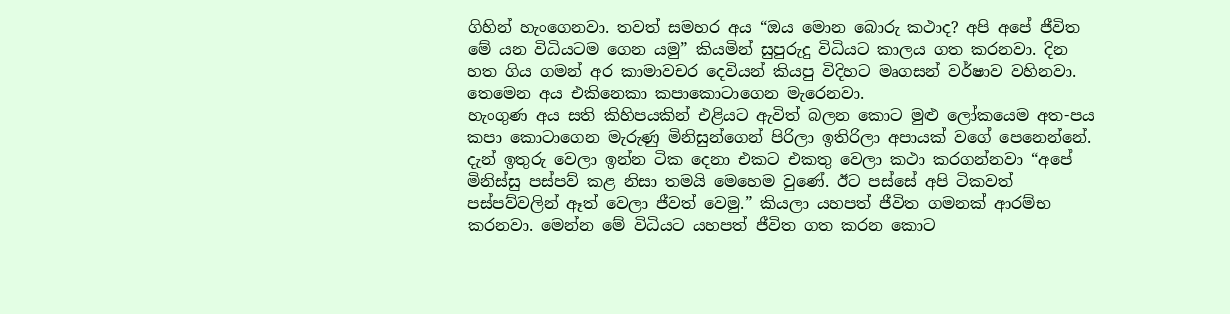ගිහින් හැංගෙනවා. තවත් සමහර අය “ඔය මොන බොරු කථාද? අපි අපේ ජීවිත මේ යන විධියටම ගෙන යමු” කියමින් සුපුරුදු විධියට කාලය ගත කරනවා. දින හත ගිය ගමන් අර කාමාවචර දෙවියන් කියපු විදිහට මෘගසන් වර්ෂාව වහිනවා. තෙමෙන අය එකිනෙකා කපාකොටාගෙන මැරෙනවා.
හැංගුණ අය සති කිහිපයකින් එළියට ඇවිත් බලන කොට මුළු ලෝකයෙම අත-පය කපා කොටාගෙන මැරුණු මිනිසුන්ගෙන් පිරිලා ඉතිරිලා අපායක් වගේ පෙනෙන්නේ. දැන් ඉතුරු වෙලා ඉන්න ටික දෙනා එකට එකතු වෙලා කථා කරගන්නවා “අපේ මිනිස්සු පස්පව් කළ නිසා තමයි මෙහෙම වුණේ. ඊට පස්සේ අපි ටිකවත් පස්පව්වලින් ඈත් වෙලා ජීවත් වෙමු.” කියලා යහපත් ජීවිත ගමනක් ආරම්භ කරනවා. මෙන්න මේ විධියට යහපත් ජීවිත ගත කරන කොට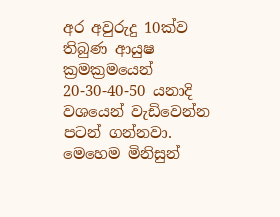අර අවුරුදු 10ක්ව තිබුණ ආයුෂ ක්‍රමක්‍රමයෙන් 20-30-40-50 යනාදි වශයෙන් වැඩිවෙන්න පටන් ගන්නවා. මෙහෙම මිනිසුන්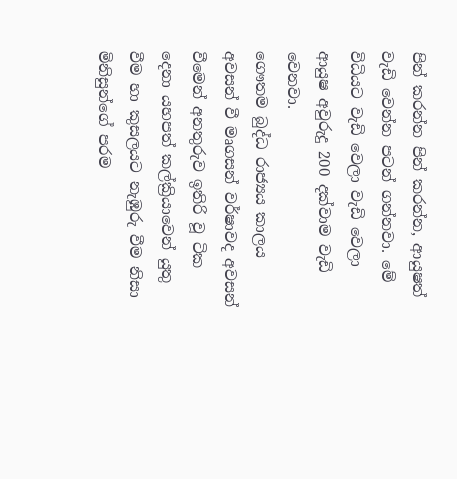පින් කරන්න පින් කරන්න, ආයුෂත් වැඩි වෙන්න පටන් ගන්නවා. මේ විධියට වැඩි වෙලා වැඩි වෙලා ආයුෂ අවුරුදු 200 දක්වාම වැඩි වෙනවා.
ගෞතම බුද්ධ රාජ්‍යය කාලය අවසන් වී මෘගසන් වර්ෂාවද අවසන් වීමෙන් අනතුරුව ඉතිරි වූ ටික දෙනා යහපත් කල්ක්‍රියාවෙන් යුතු වීම හා කුසලයට නැඹුරු වීම නිසා මිනිසුන්ගේ පරම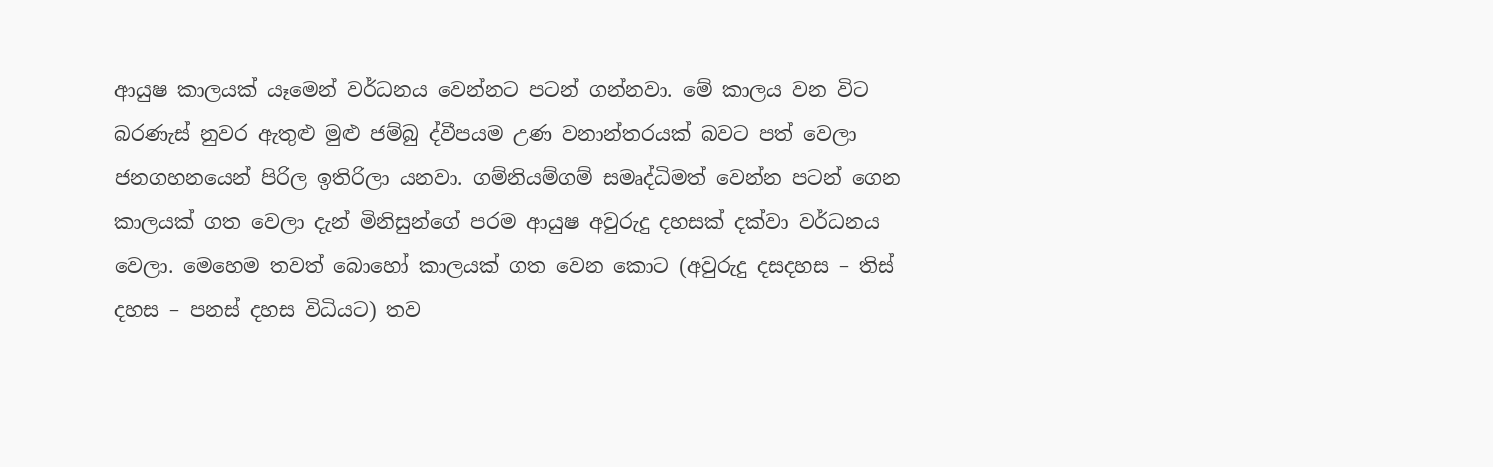ආයුෂ කාලයක් යෑමෙන් වර්ධනය වෙන්නට පටන් ගන්නවා. මේ කාලය වන විට බරණැස් නුවර ඇතුළු මුළු ජම්බු ද්වීපයම උණ වනාන්තරයක් බවට පත් වෙලා ජනගහනයෙන් පිරිල ඉතිරිලා යනවා. ගම්නියම්ගම් සමෘද්ධිමත් වෙන්න පටන් ගෙන කාලයක් ගත වෙලා දැන් මිනිසුන්ගේ පරම ආයුෂ අවුරුදු දහසක් දක්වා වර්ධනය වෙලා. මෙහෙම තවත් බොහෝ කාලයක් ගත වෙන කොට (අවුරුදු දසදහස – තිස් දහස – පනස් දහස විධියට) තව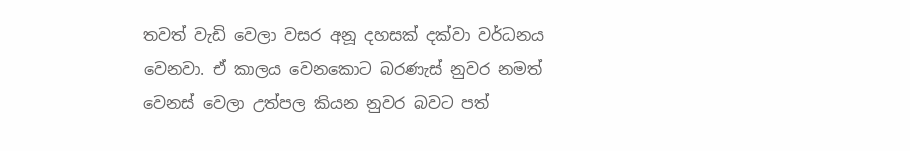තවත් වැඩි වෙලා වසර අනූ දහසක් දක්වා වර්ධනය වෙනවා. ඒ කාලය වෙනකොට බරණැස් නුවර නමත් වෙනස් වෙලා උත්පල කියන නුවර බවට පත්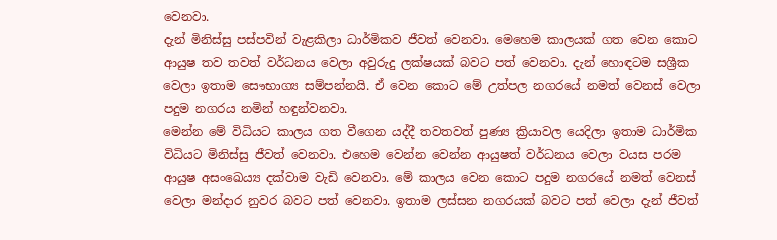වෙනවා.
දැන් මිනිස්සු පස්පවින් වැළකිලා ධාර්මිකව ජීවත් වෙනවා. මෙහෙම කාලයක් ගත වෙන කොට ආයුෂ තව තවත් වර්ධනය වෙලා අවුරුදු ලක්ෂයක් බවට පත් වෙනවා. දැන් හොඳටම සශ්‍රීක වෙලා ඉතාම සෞභාග්‍ය සම්පන්නයි. ඒ වෙන කොට මේ උත්පල නගරයේ නමත් වෙනස් වෙලා පදුම නගරය නමින් හඳුන්වනවා.
මෙන්න මේ විධියට කාලය ගත වීගෙන යද්දී තවතවත් පුණ්‍ය ක්‍රියාවල යෙදිලා ඉතාම ධාර්මික විධියට මිනිස්සු ජීවත් වෙනවා. එහෙම වෙන්න වෙන්න ආයුෂත් වර්ධනය වෙලා වයස පරම ආයුෂ අසංඛෙය්‍ය දක්වාම වැඩි වෙනවා. මේ කාලය වෙන කොට පදුම නගරයේ නමත් වෙනස් වෙලා මන්දාර නුවර බවට පත් වෙනවා. ඉතාම ලස්සන නගරයක් බවට පත් වෙලා දැන් ජීවත්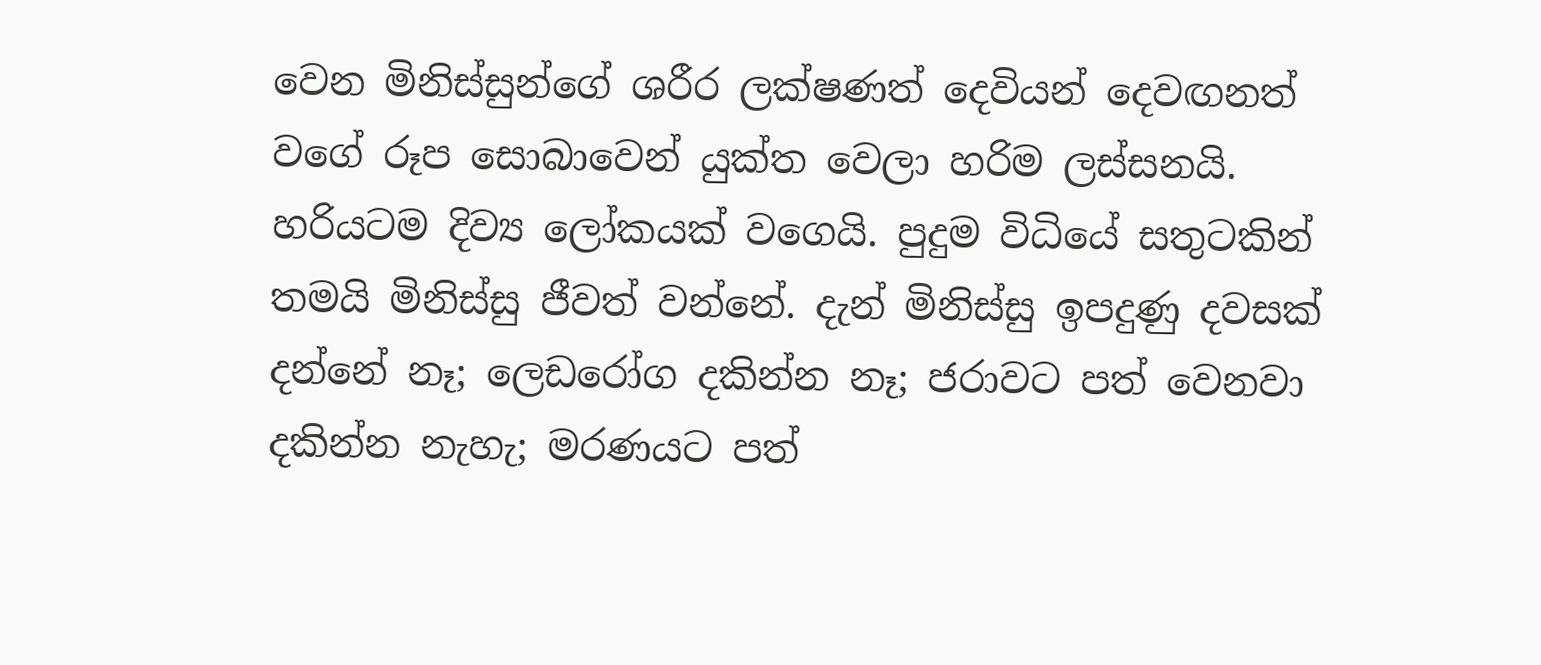වෙන මිනිස්සුන්ගේ ශරීර ලක්ෂණත් දෙවියන් දෙවඟනත් වගේ රූප සොබාවෙන් යුක්ත වෙලා හරිම ලස්සනයි. හරියටම දිව්‍ය ලෝකයක් වගෙයි. පුදුම විධියේ සතුටකින් තමයි මිනිස්සු ජීවත් වන්නේ. දැන් මිනිස්සු ඉපදුණු දවසක් දන්නේ නෑ; ලෙඩරෝග දකින්න නෑ; ජරාවට පත් වෙනවා දකින්න නැහැ; මරණයට පත්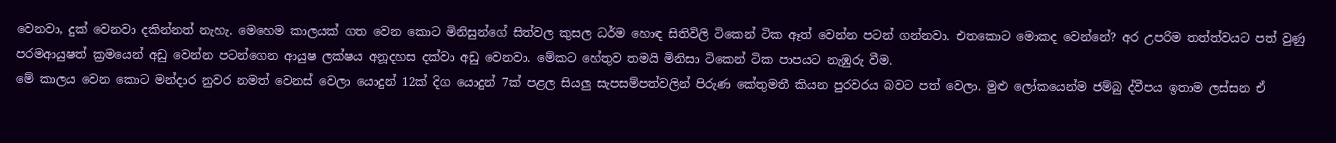වෙනවා, දුක් වෙනවා දකින්නත් නැහැ. මෙහෙම කාලයක් ගත වෙන කොට මිනිසුන්ගේ සිත්වල කුසල ධර්ම හොඳ සිතිවිලි ටිකෙන් ටික ඈත් වෙන්න පටන් ගන්නවා. එතකොට මොකද වෙන්නේ? අර උපරිම තත්ත්වයට පත් වුණු පරමආයුෂත් ක්‍රමයෙන් අඩු වෙන්න පටන්ගෙන ආයුෂ ලක්ෂය අනූදහස දක්වා අඩු වෙනවා. මේකට හේතුව තමයි මිනිසා ටිකෙන් ටික පාපයට නැඹුරු වීම.
මේ කාලය වෙන කොට මන්දාර නුවර නමත් වෙනස් වෙලා යොදුන් 12ක් දිග යොදුන් 7ක් පළල සියලු සැපසම්පත්වලින් පිරුණ කේතුමතී කියන පුරවරය බවට පත් වෙලා. මුළු ලෝකයෙන්ම ජම්බු ද්වීපය ඉතාම ලස්සන ඒ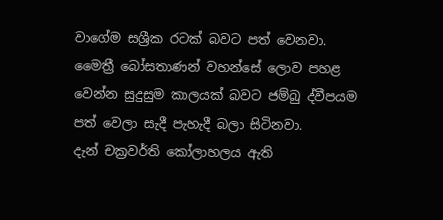වාගේම සශ්‍රීක රටක් බවට පත් වෙනවා. මෛත්‍රී බෝසතාණන් වහන්සේ ලොව පහළ වෙන්න සුදුසුම කාලයක් බවට ජම්බු ද්වීපයම පත් වෙලා සැදී පැහැදී බලා සිටිනවා.
දැන් චක්‍රවර්ති කෝලාහලය ඇති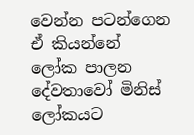වෙන්න පටන්ගෙන ඒ කියන්නේ ලෝක පාලන දේවතාවෝ මිනිස් ලෝකයට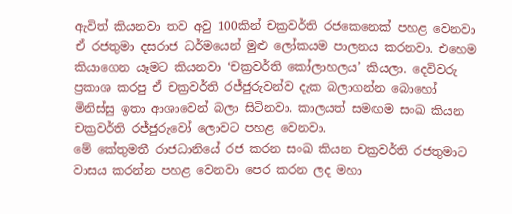ඇවිත් කියනවා තව අවු 100කින් චක්‍රවර්ති රජකෙනෙක් පහළ වෙනවා ඒ රජතුමා දසරාජ ධර්මයෙන් මුළු ලෝකයම පාලනය කරනවා. එහෙම කියාගෙන යෑමට කියනවා ‘චක්‍රවර්ති කෝලාහලය’ කියලා. දෙවිවරු ප්‍රකාශ කරපු ඒ චක්‍රවර්ති රජ්ජුරුවන්ව දැක බලාගන්න බොහෝ මිනිස්සු ඉතා ආශාවෙන් බලා සිටිනවා. කාලයත් සමඟම සංඛ කියන චක්‍රවර්ති රජ්ජුරුවෝ ලොවට පහළ වෙනවා.
මේ කේතුමතී රාජධානියේ රජ කරන සංඛ කියන චක්‍රවර්ති රජතුමාට වාසය කරන්න පහළ වෙනවා පෙර කරන ලද මහා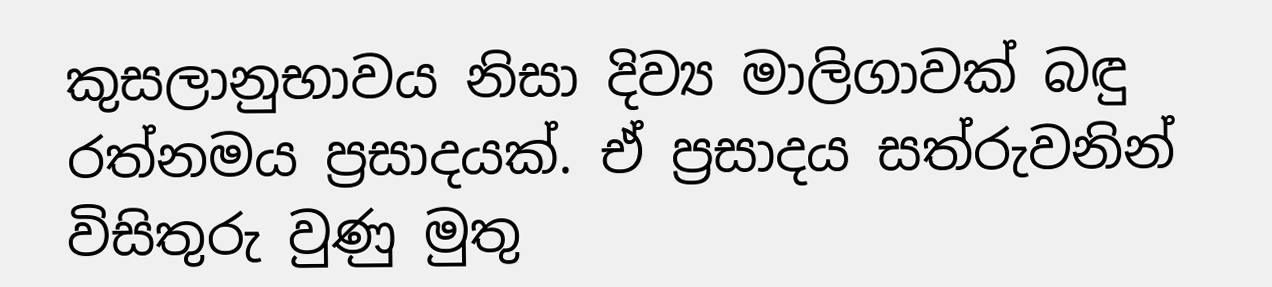කුසලානුභාවය නිසා දිව්‍ය මාලිගාවක් බඳු රත්නමය ප්‍රසාදයක්. ඒ ප්‍රසාදය සත්රුවනින් විසිතුරු වුණු මුතු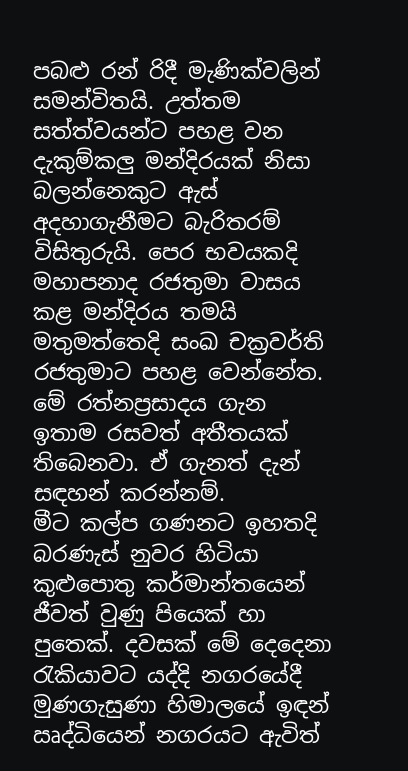පබළු රන් රිදී මැණික්වලින් සමන්විතයි. උත්තම සත්ත්වයන්ට පහළ වන දැකුම්කලු මන්දිරයක් නිසා බලන්නෙකුට ඇස් අදහාගැනීමට බැරිතරම් විසිතුරුයි. පෙර භවයකදි මහාපනාද රජතුමා වාසය කළ මන්දිරය තමයි මතුමත්තෙදි සංඛ චක්‍රවර්ති රජතුමාට පහළ වෙන්නේත. මේ රත්නප්‍රසාදය ගැන ඉතාම රසවත් අතීතයක් තිබෙනවා. ඒ ගැනත් දැන් සඳහන් කරන්නම්.
මීට කල්ප ගණනට ඉහතදි බරණැස් නුවර හිටියා කුළුපොතු කර්මාන්තයෙන් ජීවත් වුණු පියෙක් හා පුතෙක්. දවසක් මේ දෙදෙනා රැකියාවට යද්දි නගරයේදී මුණගැසුණා හිමාලයේ ඉඳන් ඍද්ධියෙන් නගරයට ඇවිත්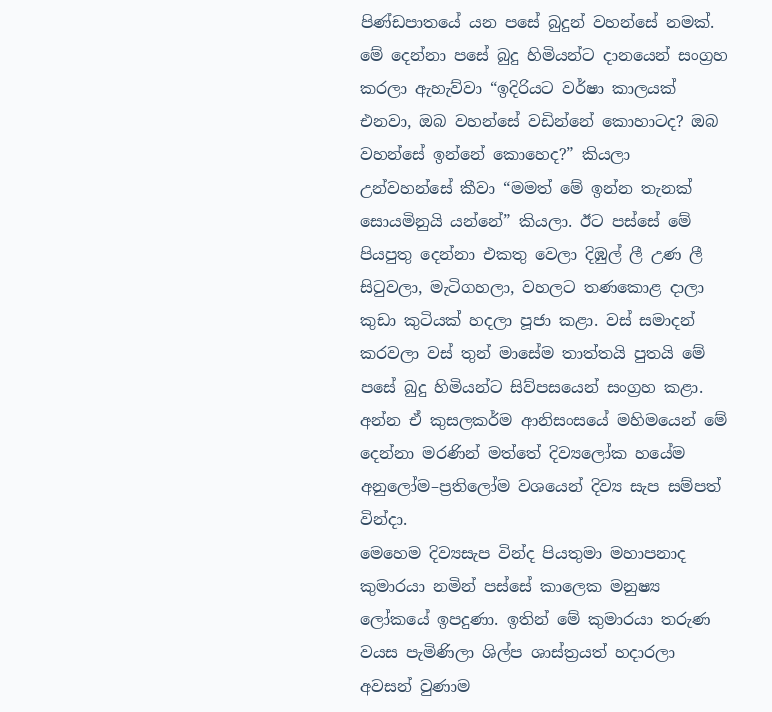පිණ්ඩපාතයේ යන පසේ බුදුන් වහන්සේ නමක්. මේ දෙන්නා පසේ බුදු හිමියන්ට දානයෙන් සංග්‍රහ කරලා ඇහැව්වා “ඉදිරියට වර්ෂා කාලයක් එනවා, ඔබ වහන්සේ වඩින්නේ කොහාටද? ඔබ වහන්සේ ඉන්නේ කොහෙද?” කියලා උන්වහන්සේ කීවා “මමත් මේ ඉන්න තැනක් සොයමිනුයි යන්නේ” කියලා. ඊට පස්සේ මේ පියපුතු දෙන්නා එකතු වෙලා දිඹුල් ලී උණ ලී සිටුවලා, මැටිගහලා, වහලට තණකොළ දාලා කුඩා කුටියක් හදලා පූජා කළා. වස් සමාදන් කරවලා වස් තුන් මාසේම තාත්තයි පුතයි මේ පසේ බුදු හිමියන්ට සිව්පසයෙන් සංග්‍රහ කළා. අන්න ඒ කුසලකර්ම ආනිසංසයේ මහිමයෙන් මේ දෙන්නා මරණින් මත්තේ දිව්‍යලෝක හයේම අනුලෝම–ප්‍රතිලෝම වශයෙන් දිව්‍ය සැප සම්පත් වින්දා.
මෙහෙම දිව්‍යසැප වින්ද පියතුමා මහාපනාද කුමාරයා නමින් පස්සේ කාලෙක මනුෂ්‍ය ලෝකයේ ඉපදුණා. ඉතින් මේ කුමාරයා තරුණ වයස පැමිණිලා ශිල්ප ශාස්ත්‍රයත් හදාරලා අවසන් වුණාම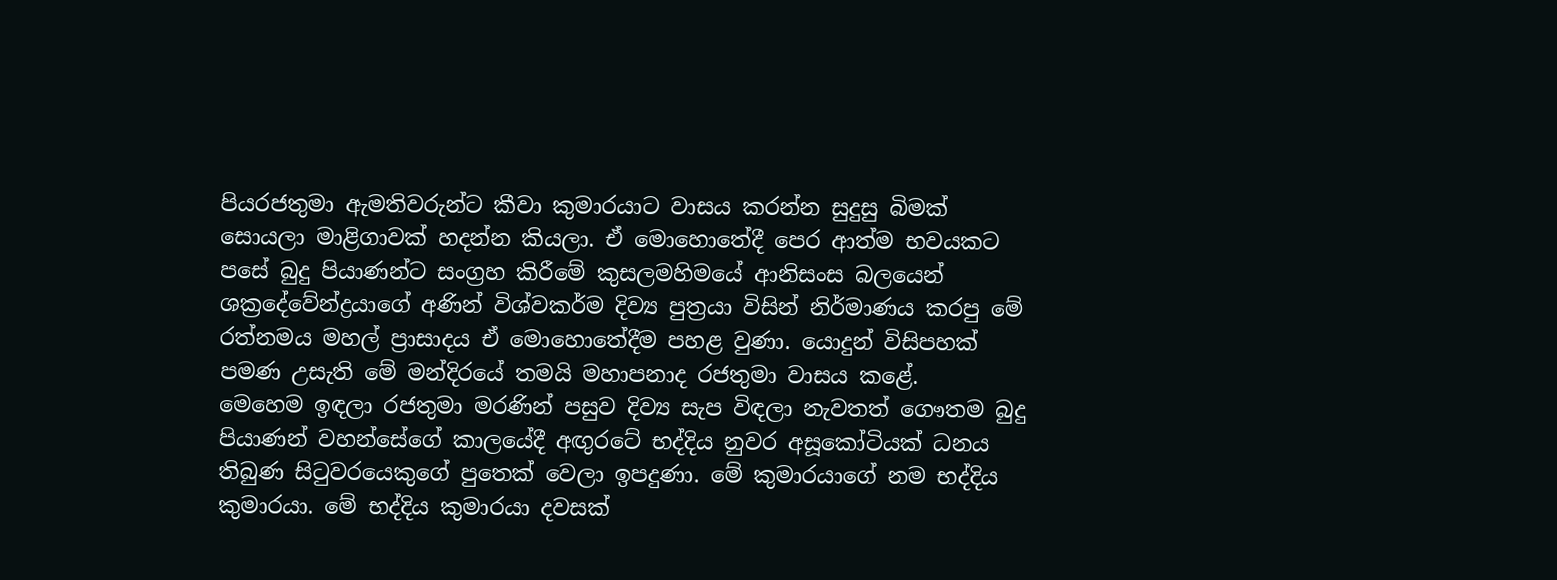පියරජතුමා ඇමතිවරුන්ට කීවා කුමාරයාට වාසය කරන්න සුදුසු බිමක් සොයලා මාළිගාවක් හදන්න කියලා. ඒ මොහොතේදී පෙර ආත්ම භවයකට පසේ බුදු පියාණන්ට සංග්‍රහ කිරීමේ කුසලමහිමයේ ආනිසංස බලයෙන් ශක්‍රදේවේන්ද්‍රයාගේ අණින් විශ්වකර්ම දිව්‍ය පුත්‍රයා විසින් නිර්මාණය කරපු මේ රත්නමය මහල් ප්‍රාසාදය ඒ මොහොතේදීම පහළ වුණා. යොදුන් විසිපහක් පමණ උසැති මේ මන්දිරයේ තමයි මහාපනාද රජතුමා වාසය කළේ.
මෙහෙම ඉඳලා රජතුමා මරණින් පසුව දිව්‍ය සැප විඳලා නැවතත් ගෞතම බුදු පියාණන් වහන්සේගේ කාලයේදී අඟුරටේ භද්දිය නුවර අසූකෝටියක් ධනය තිබුණ සිටුවරයෙකුගේ පුතෙක් වෙලා ඉපදුණා. මේ කුමාරයාගේ නම භද්දිය කුමාරයා. මේ භද්දිය කුමාරයා දවසක්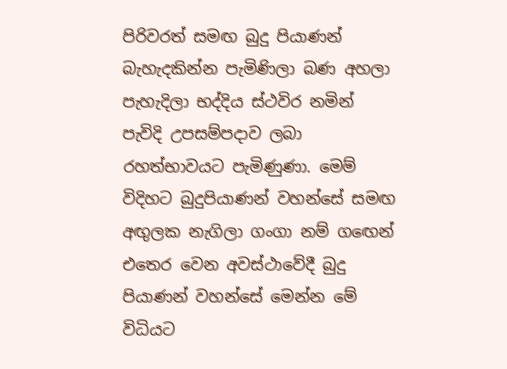පිරිවරත් සමඟ බුදු පියාණන් බැහැදකින්න පැමිණිලා බණ අහලා පැහැදිලා භද්දිය ස්ථවිර නමින් පැවිදි උපසම්පදාව ලබා රහත්භාවයට පැමිණුණා. මෙම් විදිහට බුදුපියාණන් වහන්සේ සමඟ අඟුලක නැගිලා ගංගා නම් ගඟෙන් එතෙර වෙන අවස්ථාවේදී බුදු පියාණන් වහන්සේ මෙන්න මේ විධියට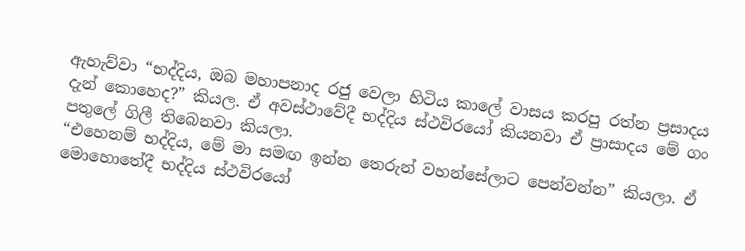ඇහැව්වා “භද්දිය, ඔබ මහාපනාද රජු වෙලා හිටිය කාලේ වාසය කරපු රත්න ප්‍රසාදය දැන් කොහෙද?” කියල. ඒ අවස්ථාවේදී භද්දිය ස්ථවිරයෝ කියනවා ඒ ප්‍රාසාදය මේ ගං පතුලේ ගිලී තිබෙනවා කියලා.
“එහෙනම් භද්දිය, මේ මා සමඟ ඉන්න තෙරුන් වහන්සේලාට පෙන්වන්න” කියලා. ඒ මොහොතේදී භද්දිය ස්ථවිරයෝ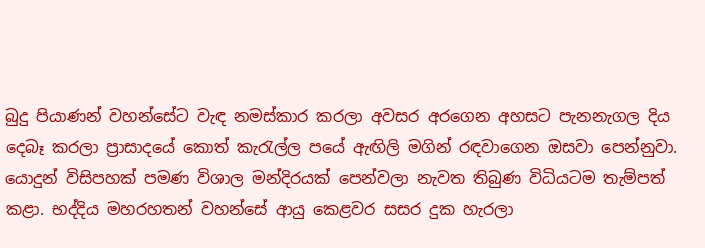බුදු පියාණන් වහන්සේට වැඳ නමස්කාර කරලා අවසර අරගෙන අහසට පැනනැගල දිය දෙබෑ කරලා ප්‍රාසාදයේ කොත් කැරැල්ල පයේ ඇඟිලි මගින් රඳවාගෙන ඔසවා පෙන්නුවා. යොදුන් විසිපහක් පමණ විශාල මන්දිරයක් පෙන්වලා නැවත තිබුණ විධියටම තැම්පත් කළා. භද්දිය මහරහතන් වහන්සේ ආයු කෙළවර සසර දුක හැරලා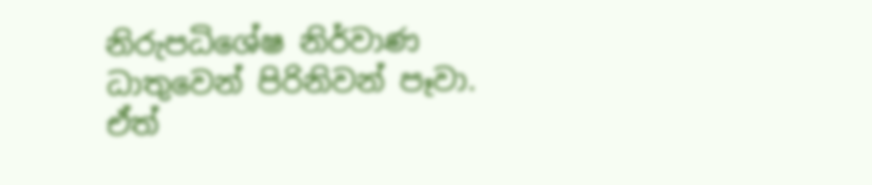නිරුපධිශේෂ නිර්වාණ ධාතුවෙන් පිරිනිවන් පෑවා.
ඒත්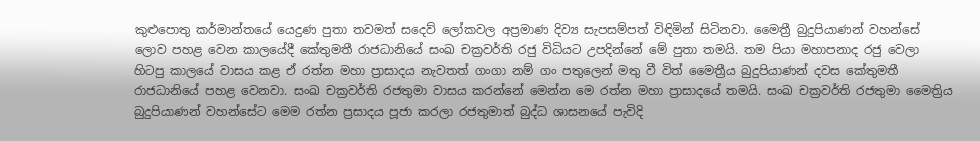කුළුපොතු කර්මාන්තයේ යෙදුණ පුතා තවමත් සදෙව් ලෝකවල අප්‍රමාණ දිව්‍ය සැපසම්පත් විඳිමින් සිටිනවා. මෛත්‍රී බුදුපියාණන් වහන්සේ ලොව පහළ වෙන කාලයේදී කේතුමතී රාජධානියේ සංඛ චක්‍රවර්ති රජු විධියට උපදින්නේ මේ පුතා තමයි. තම පියා මහාපනාද රජු වෙලා හිටපු කාලයේ වාසය කළ ඒ රත්න මහා ප්‍රාසාදය නැවතත් ගංගා නම් ගං පතුලෙන් මතු වී විත් මෛත්‍රීය බුදුපියාණන් දවස කේතුමතී රාජධානියේ පහළ වෙනවා. සංඛ චක්‍රවර්ති රජතුමා වාසය කරන්නේ මෙන්න මෙ රත්න මහා ප්‍රාසාදයේ තමයි. සංඛ චක්‍රවර්ති රජතුමා මෛත්‍රිය බුදුපියාණන් වහන්සේට මෙම රත්න ප්‍රසාදය පූජා කරලා රජතුමාත් බුද්ධ ශාසනයේ පැවිදි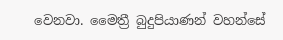වෙනවා. මෛත්‍රී බුදුපියාණන් වහන්සේ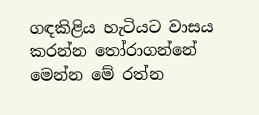ගඳකිළිය හැටියට වාසය කරන්න තෝරාගන්නේ මෙන්න මේ රත්න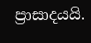ප්‍රාසාදයයි.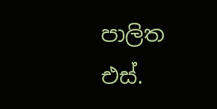පාලිත එස්.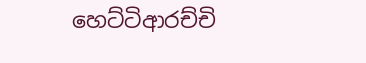හෙට්ටිආරච්චි